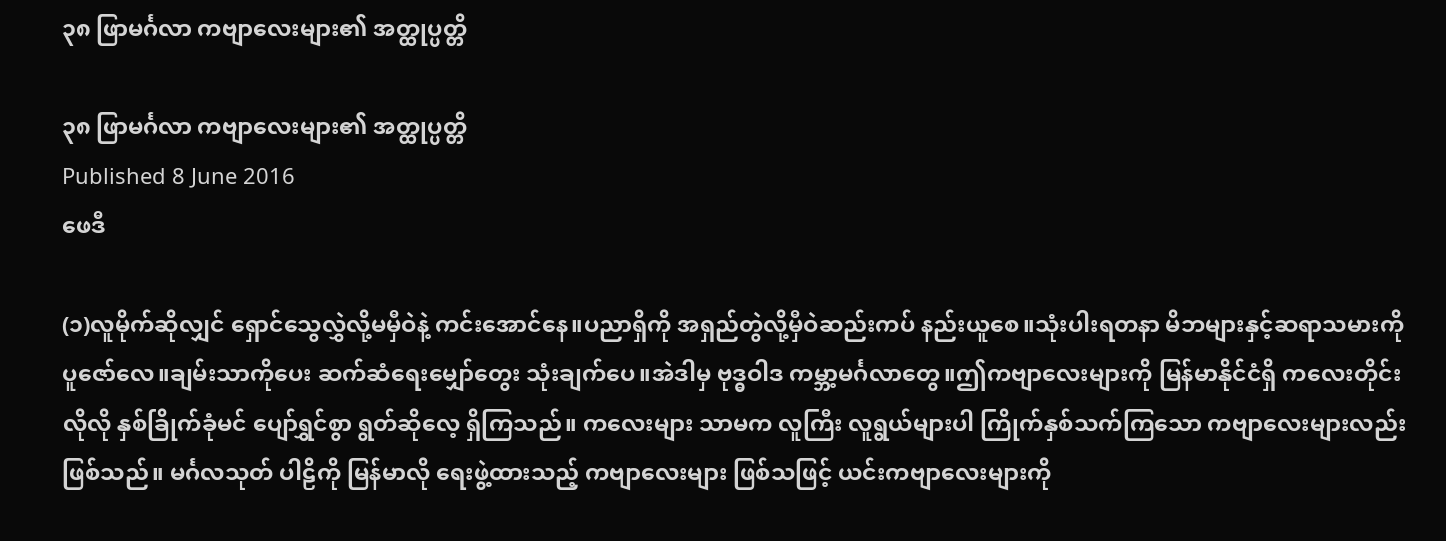၃၈ ဖြာမင်္ဂလာ ကဗျာလေးများ၏ အတ္ထုပ္ပတ္တိ

၃၈ ဖြာမင်္ဂလာ ကဗျာလေးများ၏ အတ္ထုပ္ပတ္တိ
Published 8 June 2016
ဖေဒီ

(၁)လူမိုက်ဆိုလျှင် ရှောင်သွေလွှဲလို့မမှီဝဲနဲ့ ကင်းအောင်နေ။ပညာရှိကို အရှည်တွဲလို့မှီဝဲဆည်းကပ် နည်းယူစေ။သုံးပါးရတနာ မိဘများနှင့်ဆရာသမားကို ပူဇော်လေ။ချမ်းသာကိုပေး ဆက်ဆံရေးမျှော်တွေး သုံးချက်ပေ။အဲဒါမှ ဗုဒ္ဓဝါဒ ကမ္ဘာ့မင်္ဂလာတွေ။ဤကဗျာလေးများကို မြန်မာနိုင်ငံရှိ ကလေးတိုင်းလိုလို နှစ်ခြိုက်ခုံမင် ပျော်ရွှင်စွာ ရွတ်ဆိုလေ့ ရှိကြသည်။ ကလေးများ သာမက လူကြီး လူရွယ်များပါ ကြိုက်နှစ်သက်ကြသော ကဗျာလေးများလည်း ဖြစ်သည်။ မင်္ဂလသုတ် ပါဠိကို မြန်မာလို ရေးဖွဲ့ထားသည့် ကဗျာလေးများ ဖြစ်သဖြင့် ယင်းကဗျာလေးများကို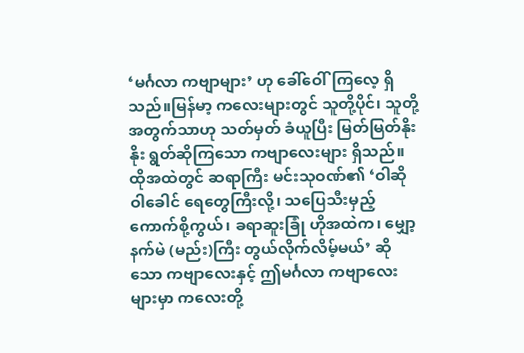‘မင်္ဂလာ ကဗျာများ’ ဟု ခေါ်ဝေါ်ကြလေ့ ရှိသည်။မြန်မာ့ ကလေးများတွင် သူတို့ပိုင်၊ သူတို့ အတွက်သာဟု သတ်မှတ် ခံယူပြီး မြတ်မြတ်နိုးနိုး ရွတ်ဆိုကြသော ကဗျာလေးများ ရှိသည်။ ထိုအထဲတွင် ဆရာကြီး မင်းသုဝဏ်၏ ‘ဝါဆို ဝါခေါင် ရေတွေကြီးလို့၊ သပြေသီးမှည့် ကောက်စို့ကွယ်၊ ခရာဆူးခြုံ ဟိုအထဲက၊ မျှော့နက်မဲ (မည်း)ကြီး တွယ်လိုက်လိမ့်မယ်’ ဆိုသော ကဗျာလေးနှင့် ဤမင်္ဂလာ ကဗျာလေးများမှာ ကလေးတို့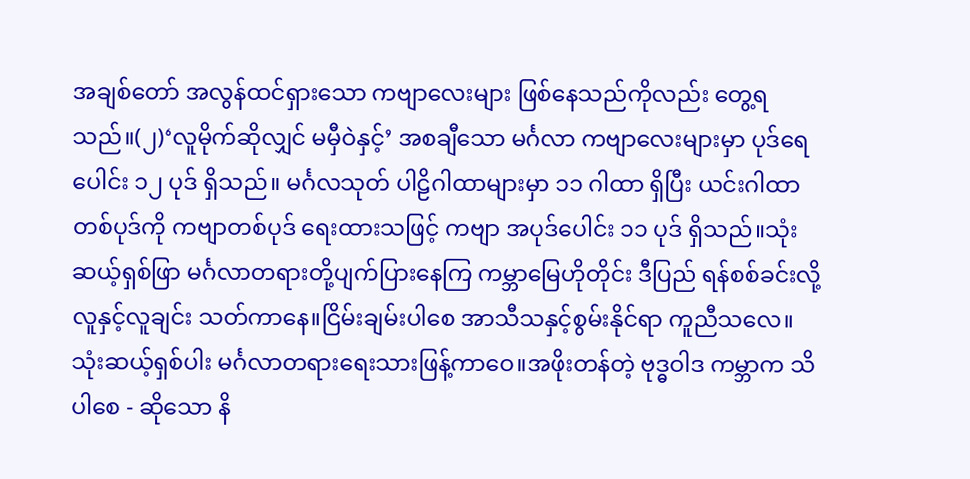အချစ်တော် အလွန်ထင်ရှားသော ကဗျာလေးများ ဖြစ်နေသည်ကိုလည်း တွေ့ရသည်။(၂)‘လူမိုက်ဆိုလျှင် မမှီဝဲနှင့်’ အစချီသော မင်္ဂလာ ကဗျာလေးများမှာ ပုဒ်ရေပေါင်း ၁၂ ပုဒ် ရှိသည်။ မင်္ဂလသုတ် ပါဠိဂါထာများမှာ ၁၁ ဂါထာ ရှိပြီး ယင်းဂါထာ တစ်ပုဒ်ကို ကဗျာတစ်ပုဒ် ရေးထားသဖြင့် ကဗျာ အပုဒ်ပေါင်း ၁၁ ပုဒ် ရှိသည်။သုံးဆယ့်ရှစ်ဖြာ မင်္ဂလာတရားတို့ပျက်ပြားနေကြ ကမ္ဘာမြေဟိုတိုင်း ဒီပြည် ရန်စစ်ခင်းလို့လူနှင့်လူချင်း သတ်ကာနေ။ငြိမ်းချမ်းပါစေ အာသီသနှင့်စွမ်းနိုင်ရာ ကူညီသလေ။သုံးဆယ့်ရှစ်ပါး မင်္ဂလာတရားရေးသားဖြန့်ကာဝေ။အဖိုးတန်တဲ့ ဗုဒ္ဓဝါဒ ကမ္ဘာက သိပါစေ - ဆိုသော နိ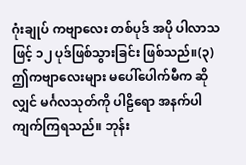ဂုံးချုပ် ကဗျာလေး တစ်ပုဒ် အပို ပါလာသဖြင့် ၁၂ ပုဒ်ဖြစ်သွားခြင်း ဖြစ်သည်။(၃)ဤကဗျာလေးများ မပေါ်ပေါက်မီက ဆိုလျှင် မင်္ဂလသုတ်ကို ပါဠိရော အနက်ပါ ကျက်ကြရသည်။ ဘုန်း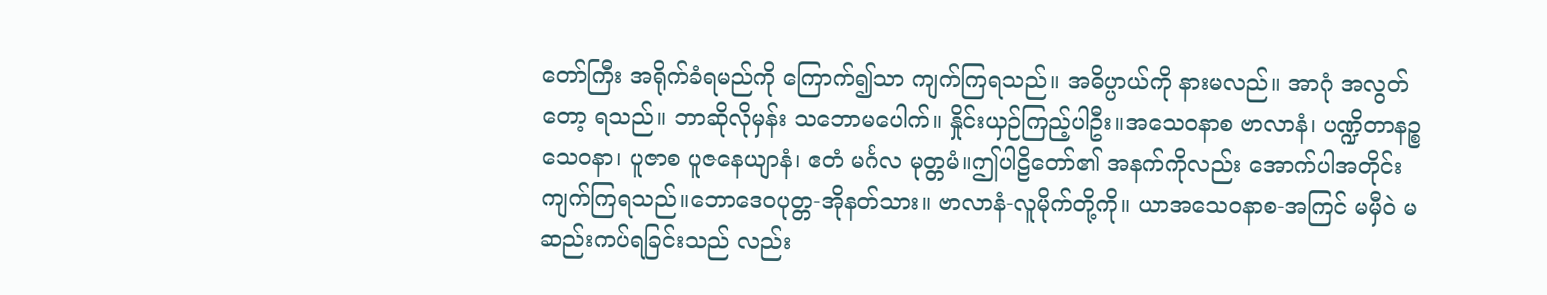တော်ကြီး အရိုက်ခံရမည်ကို ကြောက်၍သာ ကျက်ကြရသည်။ အဓိပ္ပာယ်ကို နားမလည်။ အာဂုံ အလွတ်တော့ ရသည်။ ဘာဆိုလိုမှန်း သဘောမပေါက်။ နှိုင်းယှဉ်ကြည့်ပါဦး။အသေဝနာစ ဗာလာနံ၊ ပဏ္ဍိတာနဉ္စ သေဝနာ၊ ပူဇာစ ပူဇနေယျာနံ၊ ဧတံ မင်္ဂလ မုတ္တမံ။ဤပါဠိတော်၏ အနက်ကိုလည်း အောက်ပါအတိုင်း ကျက်ကြရသည်။ဘောဒေဝပုတ္တ-အိုနတ်သား။ ဗာလာနံ-လူမိုက်တို့ကို။ ယာအသေဝနာစ-အကြင် မမှီဝဲ မဆည်းကပ်ရခြင်းသည် လည်း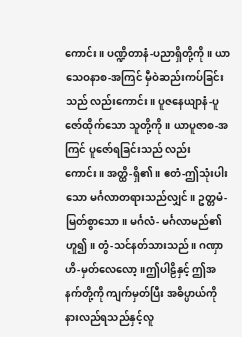ကောင်း။ ပဏ္ဍိတာနံ-ပညာရှိတို့ကို။ ယာသေဝနာစ-အကြင် မှီဝဲဆည်းကပ်ခြင်းသည် လည်းကောင်း။ ပူဇနေယျာနံ-ပူဇော်ထိုက်သော သူတို့ကို။ ယာပူဇာစ-အကြင် ပူဇော်ရခြင်းသည် လည်းကောင်း။ အတ္ထိ-ရှိ၏။ ဧတံ-ဤသုံးပါးသော မင်္ဂလာတရားသည်လျှင်။ ဥတ္တမံ-မြတ်စွာသော။ မင်္ဂလံ- မင်္ဂလာမည်၏ ဟူ၍။ တွံ-သင်နတ်သားသည်။ ဂဏှာဟိ-မှတ်လေလော့။ဤပါဠိနှင့် ဤအနက်တို့ကို ကျက်မှတ်ပြီး အဓိပ္ပာယ်ကို နားလည်ရသည်နှင့်လူ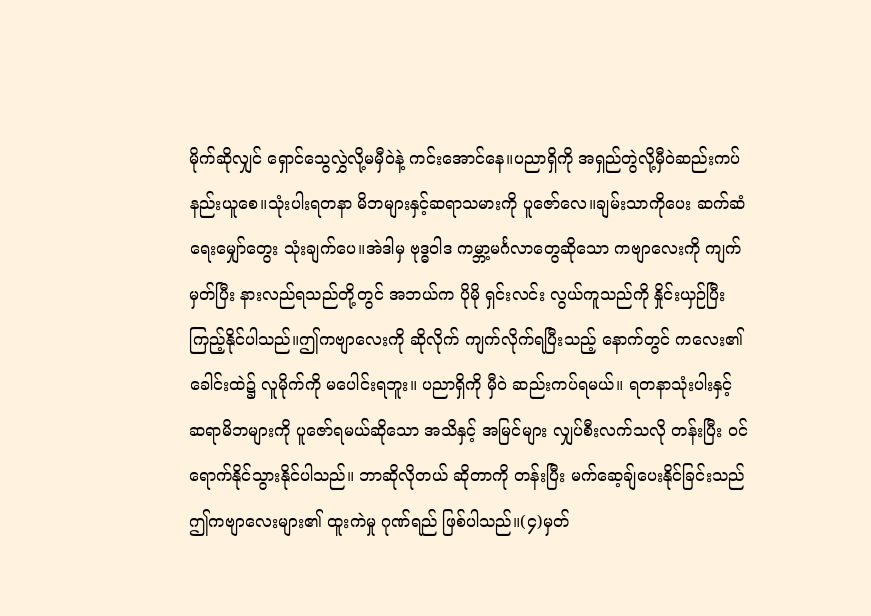မိုက်ဆိုလျှင် ရှောင်သွေလွှဲလို့မမှီဝဲနဲ့ ကင်းအောင်နေ။ပညာရှိကို အရှည်တွဲလို့မှီဝဲဆည်းကပ် နည်းယူစေ။သုံးပါးရတနာ မိဘများနှင့်ဆရာသမားကို ပူဇော်လေ။ချမ်းသာကိုပေး ဆက်ဆံရေးမျှော်တွေး သုံးချက်ပေ။အဲဒါမှ ဗုဒ္ဓဝါဒ ကမ္ဘာ့မင်္ဂလာတွေဆိုသော ကဗျာလေးကို ကျက်မှတ်ပြီး နားလည်ရသည်တို့တွင် အဘယ်က ပိုမို ရှင်းလင်း လွယ်ကူသည်ကို နှိုင်းယှဉ်ပြီး ကြည့်နိုင်ပါသည်။ဤကဗျာလေးကို ဆိုလိုက် ကျက်လိုက်ရပြီးသည့် နောက်တွင် ကလေး၏ ခေါင်းထဲ၌ လူမိုက်ကို မပေါင်းရဘူး။ ပညာရှိကို မှီဝဲ ဆည်းကပ်ရမယ်။ ရတနာသုံးပါးနှင့် ဆရာမိဘများကို ပူဇော်ရမယ်ဆိုသော အသိနှင့် အမြင်များ လျှပ်စီးလက်သလို တန်းပြီး ဝင်ရောက်နိုင်သွားနိုင်ပါသည်။ ဘာဆိုလိုတယ် ဆိုတာကို တန်းပြီး မက်ဆေ့ချ်ပေးနိုင်ခြင်းသည် ဤကဗျာလေးများ၏ ထူးကဲမှု ဂုဏ်ရည် ဖြစ်ပါသည်။(၄)မှတ်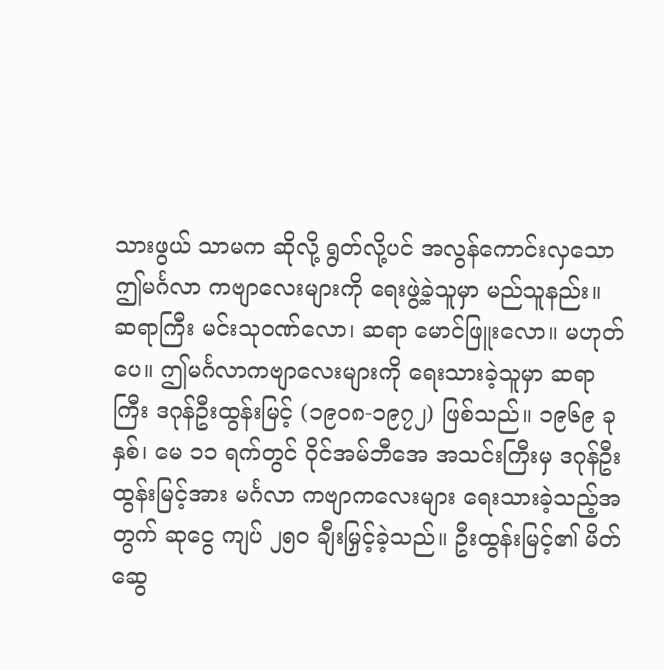သားဖွယ် သာမက ဆိုလို့ ရွတ်လို့ပင် အလွန်ကောင်းလှသော ဤမင်္ဂလာ ကဗျာလေးများကို ရေးဖွဲ့ခဲ့သူမှာ မည်သူနည်း။ ဆရာကြီး မင်းသုဝဏ်လော၊ ဆရာ မောင်ဖြူးလော။ မဟုတ်ပေ။ ဤမင်္ဂလာကဗျာလေးများကို ရေးသားခဲ့သူမှာ ဆရာကြီး ဒဂုန်ဦးထွန်းမြင့် (၁၉၀၈-၁၉၇၂) ဖြစ်သည်။ ၁၉၆၉ ခုနှစ်၊ မေ ၁၁ ရက်တွင် ဝိုင်အမ်ဘီအေ အသင်းကြီးမှ ဒဂုန်ဦးထွန်းမြင့်အား မင်္ဂလာ ကဗျာကလေးများ ရေးသားခဲ့သည့်အတွက် ဆုငွေ ကျပ် ၂၅၀ ချီးမြှင့်ခဲ့သည်။ ဦးထွန်းမြင့်၏ မိတ်ဆွေ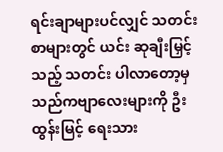ရင်းချာများပင်လျှင် သတင်းစာများတွင် ယင်း ဆုချီးမြှင့်သည့် သတင်း ပါလာတော့မှ သည်ကဗျာလေးများကို ဦးထွန်းမြင့် ရေးသား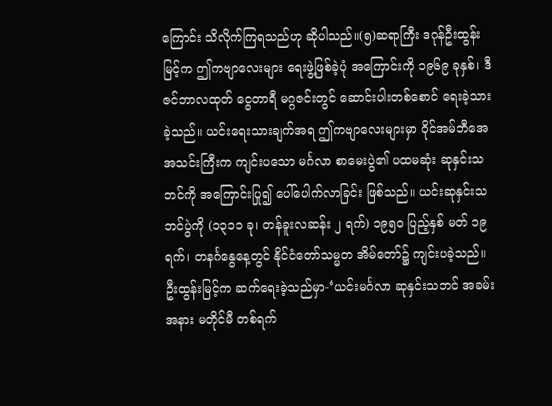ကြောင်း သိလိုက်ကြရသည်ဟု ဆိုပါသည်။(၅)ဆရာကြီး ဒဂုန်ဦးထွန်းမြင့်က ဤကဗျာလေးများ ရေးဖွဲ့ဖြစ်ခဲ့ပုံ အကြောင်းကို ၁၉၆၉ ခုနှစ်၊ ဒီဇင်ဘာလထုတ် ငွေတာရီ မဂ္ဂဇင်းတွင် ဆောင်းပါးတစ်စောင် ရေးခဲ့သားခဲ့သည်။ ယင်းရေးသားချက်အရ ဤကဗျာလေးများမှာ ဝိုင်အမ်ဘီအေ အသင်းကြီးက ကျင်းပသော မင်္ဂလာ စာမေးပွဲ၏ ပထမဆုံး ဆုနှင်းသဘင်ကို အကြောင်းပြု၍ ပေါ်ပေါက်လာခြင်း ဖြစ်သည်။ ယင်းဆုနှင်းသဘင်ပွဲကို (၁၃၁၁ ခု၊ တန်ခူးလဆန်း ၂ ရက်) ၁၉၅၀ ပြည့်နှစ် မတ် ၁၉ ရက်၊ တနင်္ဂနွေနေ့တွင် နိုင်ငံတော်သမ္မတ အိမ်တော်၌ ကျင်းပခဲ့သည်။ ဦးထွန်းမြင့်က ဆက်ရေးခဲ့သည်မှာ-‘ယင်းမင်္ဂလာ ဆုနှင်းသဘင် အခမ်းအနား မတိုင်မီ တစ်ရက်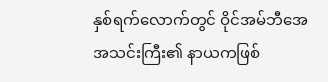နှစ်ရက်လောက်တွင် ဝိုင်အမ်ဘီအေ အသင်းကြီး၏ နာယကဖြစ်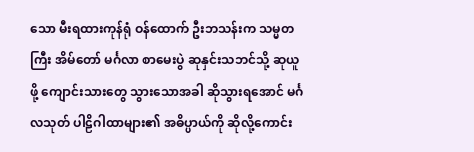သော မီးရထားကုန်ရုံ ဝန်ထောက် ဦးဘသန်းက သမ္မတကြီး အိမ်တော် မင်္ဂလာ စာမေးပွဲ ဆုနှင်းသဘင်သို့ ဆုယူဖို့ ကျောင်းသားတွေ သွားသောအခါ ဆိုသွားရအောင် မင်္ဂလသုတ် ပါဠိဂါထာများ၏ အဓိပ္ပာယ်ကို ဆိုလို့ကောင်း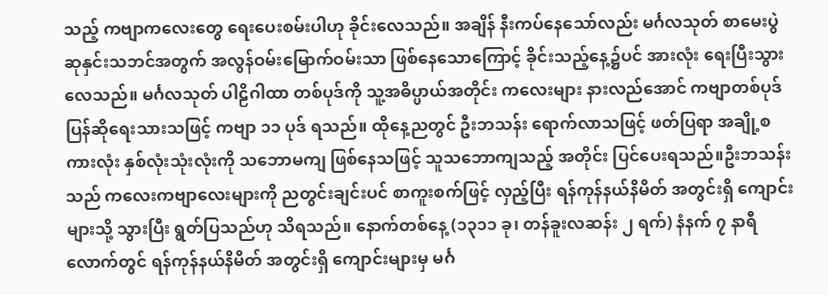သည့် ကဗျာကလေးတွေ ရေးပေးစမ်းပါဟု ခိုင်းလေသည်။ အချိန် နီးကပ်နေသော်လည်း မင်္ဂလသုတ် စာမေးပွဲ ဆုနှင်းသဘင်အတွက် အလွန်ဝမ်းမြောက်ဝမ်းသာ ဖြစ်နေသောကြောင့် ခိုင်းသည့်နေ့၌ပင် အားလုံး ရေးပြီးသွားလေသည်။ မင်္ဂလသုတ် ပါဠိဂါထာ တစ်ပုဒ်ကို သူ့အဓိပ္ပာယ်အတိုင်း ကလေးများ နားလည်အောင် ကဗျာတစ်ပုဒ် ပြန်ဆိုရေးသားသဖြင့် ကဗျာ ၁၁ ပုဒ် ရသည်။ ထိုနေ့ညတွင် ဦးဘသန်း ရောက်လာသဖြင့် ဖတ်ပြရာ အချို့စကားလုံး နှစ်လုံးသုံးလုံးကို သဘောမကျ ဖြစ်နေသဖြင့် သူသဘောကျသည့် အတိုင်း ပြင်ပေးရသည်။ဦးဘသန်းသည် ကလေးကဗျာလေးများကို ညတွင်းချင်းပင် စာကူးစက်ဖြင့် လှည့်ပြီး ရန်ကုန်နယ်နိမိတ် အတွင်းရှိ ကျောင်းများသို့ သွားပြီး ရွတ်ပြသည်ဟု သိရသည်။ နောက်တစ်နေ့ (၁၃၁၁ ခု၊ တန်ခူးလဆန်း ၂ ရက်) နံနက် ၇ နာရီလောက်တွင် ရန်ကုန်နယ်နိမိတ် အတွင်းရှိ ကျောင်းများမှ မင်္ဂ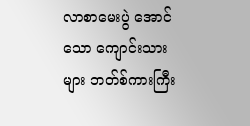လာစာမေးပွဲ အောင်သော ကျောင်းသားများ ဘတ်စ်ကားကြီး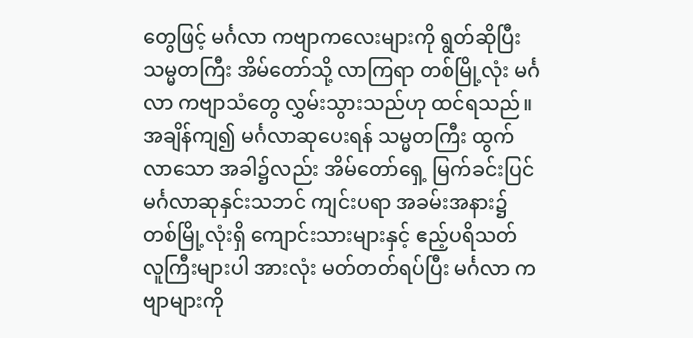တွေဖြင့် မင်္ဂလာ ကဗျာကလေးများကို ရွတ်ဆိုပြီး သမ္မတကြီး အိမ်တော်သို့ လာကြရာ တစ်မြို့လုံး မင်္ဂလာ ကဗျာသံတွေ လွှမ်းသွားသည်ဟု ထင်ရသည်။ အချိန်ကျ၍ မင်္ဂလာဆုပေးရန် သမ္မတကြီး ထွက်လာသော အခါ၌လည်း အိမ်တော်ရှေ့ မြက်ခင်းပြင် မင်္ဂလာဆုနှင်းသဘင် ကျင်းပရာ အခမ်းအနား၌ တစ်မြို့လုံးရှိ ကျောင်းသားများနှင့် ဧည့်ပရိသတ် လူကြီးများပါ အားလုံး မတ်တတ်ရပ်ပြီး မင်္ဂလာ ကဗျာများကို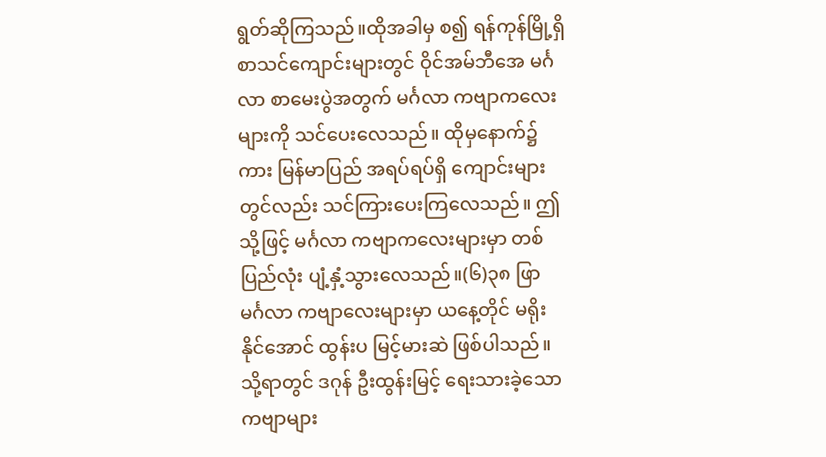ရွတ်ဆိုကြသည်။ထိုအခါမှ စ၍ ရန်ကုန်မြို့ရှိ စာသင်ကျောင်းများတွင် ဝိုင်အမ်ဘီအေ မင်္ဂလာ စာမေးပွဲအတွက် မင်္ဂလာ ကဗျာကလေးများကို သင်ပေးလေသည်။ ထိုမှနောက်၌ကား မြန်မာပြည် အရပ်ရပ်ရှိ ကျောင်းများတွင်လည်း သင်ကြားပေးကြလေသည်။ ဤသို့ဖြင့် မင်္ဂလာ ကဗျာကလေးများမှာ တစ်ပြည်လုံး ပျံ့နှံ့သွားလေသည်။(၆)၃၈ ဖြာ မင်္ဂလာ ကဗျာလေးများမှာ ယနေ့တိုင် မရိုးနိုင်အောင် ထွန်းပ မြင့်မားဆဲ ဖြစ်ပါသည်။ သို့ရာတွင် ဒဂုန် ဦးထွန်းမြင့် ရေးသားခဲ့သော ကဗျာများ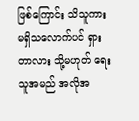ဖြစ်ကြောင်း သိသူကား မရှိသလောက်ပင် ရှားတာလား သို့မဟုတ် ရေးသူအမည် အလိုအ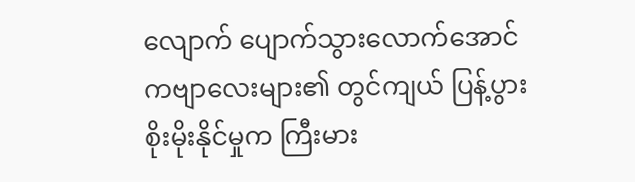လျောက် ပျောက်သွားလောက်အောင် ကဗျာလေးများ၏ တွင်ကျယ် ပြန့်ပွား စိုးမိုးနိုင်မှုက ကြီးမား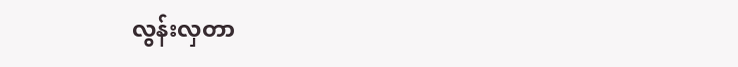လွန်းလှတာ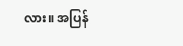လား။ အပြန်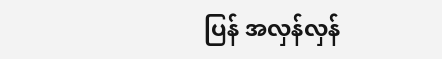ပြန် အလှန်လှန်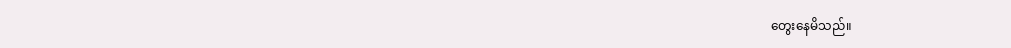တွေးနေမိသည်။